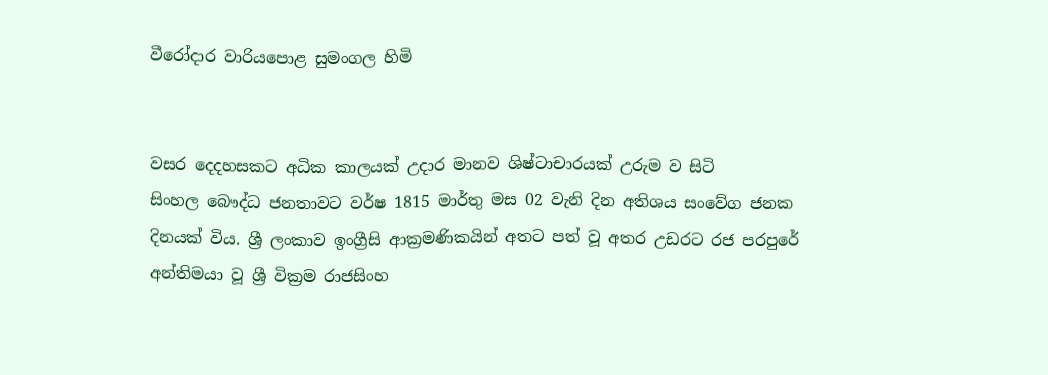වීරෝදාර වාරියපොළ සුමංගල හිමි


වසර දෙදහසකට අධික කාලයක් උදාර මානව ශිෂ්ටාචාරයක් උරුම ව සිටි සිංහල ‍බෞද්ධ ජනතාවට වර්ෂ 1815 මාර්තු මස 02 වැනි දින අතිශය සංවේග ජනක දිනයක් විය. ශ්‍රී ලංකාව ඉංග්‍රීසි ආක්‍රමණිකයින් අතට පත් වූ අතර උඩරට රජ පරපුරේ අන්තිමයා වූ ශ්‍රී වික්‍රම රාජසිංහ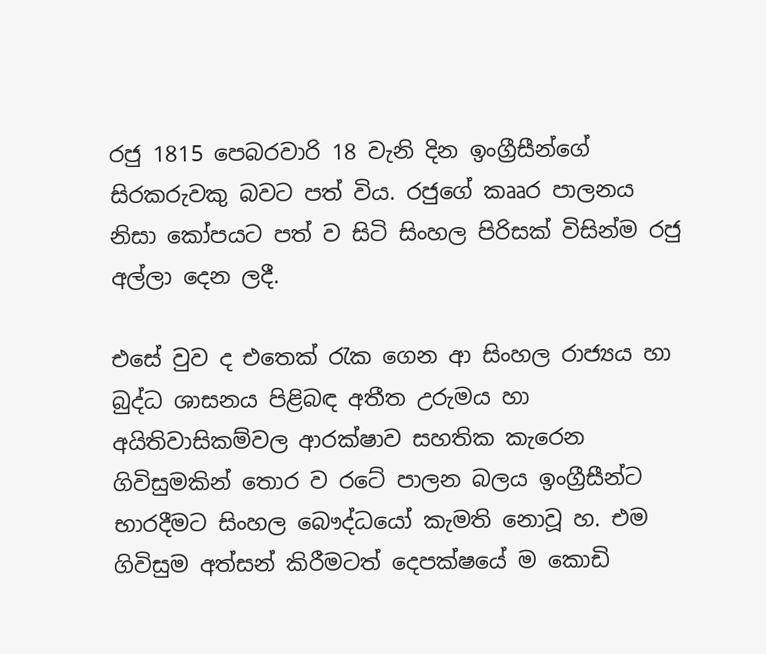රජු 1815 පෙබරවාරි 18 වැනි දින ඉංග්‍රීසීන්ගේ සිරකරුවකු බවට පත් විය. රජුගේ කෲර පාලනය නිසා කෝපයට පත් ව සිටි සිංහල පිරිසක් විසින්ම රජු අල්ලා දෙන ලදී.

එසේ වුව ද එතෙක් රැක ගෙන ආ සිංහල රාජ්‍යය හා බුද්ධ ශාසනය පිළිබඳ අතීත උරුමය හා අයිතිවාසිකම්වල ආරක්ෂාව සහතික කැරෙන ගිවිසුමකින් තොර ව රටේ පාලන බලය ඉංග්‍රීසීන්ට භාරදීමට සිංහල බෞද්ධයෝ කැමති නොවූ හ. එම ගිවිසුම අත්සන් කිරීමටත් දෙපක්ෂයේ ම කොඩි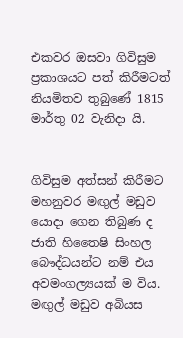එකවර ඔසවා ගිවිසුම ප්‍රකාශයට පත් කිරීමටත් නියමිතව තුබුණේ 1815 මාර්තු 02 වැනිදා යි.


ගිවිසුම අත්සන් කිරීමට මහනුවර මඟුල් මඩුව යොදා ගෙන තිබුණ ද ජාති හිතෛෂි සිංහල බෞද්ධයන්ට නම් එය අවමංගල්‍යයක් ම විය. මඟුල් මඩුව අබියස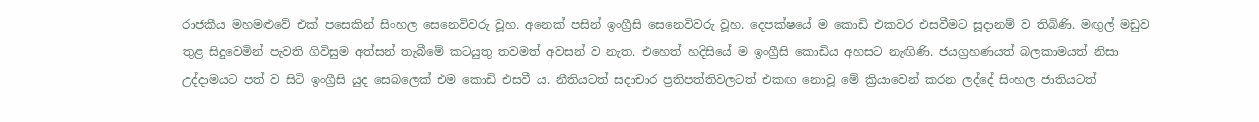රාජකීය මහමළුවේ එක් පසෙකින් සිංහල සෙනෙවිවරු වූහ. අනෙක් පසින් ඉංග්‍රීසි සෙනෙවිවරු වූහ. දෙපක්ෂයේ ම කොඩි එකවර එසවීමට සූදානම් ව තිබිණි. මඟුල් මඩුව තුළ සිදුවෙමින් පැවති ගිවිසුම අත්සන් තැබීමේ කටයුතු තවමත් අවසන් ව නැත. එහෙත් හදිසියේ ම ඉංග්‍රීසි කොඩිය අහසට නැඟිණි. ජයග්‍රහණයත් බලකාමයත් නිසා උද්දාමයට පත් ව සිටි ඉංග්‍රීසි යුද සෙබලෙක් එම කොඩි එසවී ය. නීතියටත් සදාචාර ප්‍රතිපත්තිවලටත් එකඟ නොවූ මේ ක්‍රියාවෙන් කරන ලද්දේ සිංහල ජාතියටත්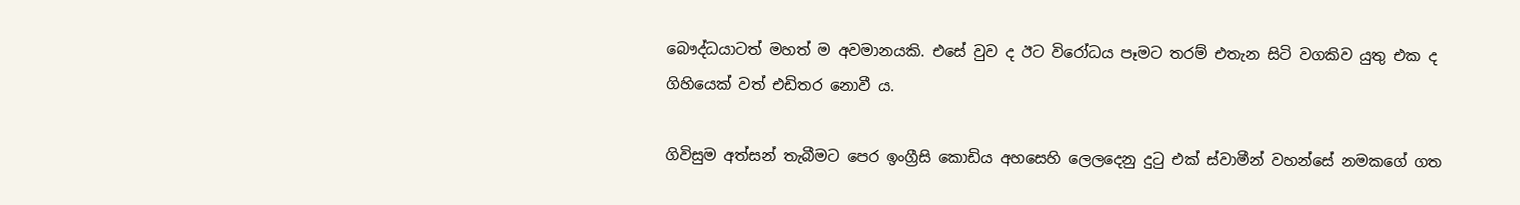බෞද්ධයාටත් මහත් ම අවමානයකි. එසේ වුව ද ඊට විරෝධය පෑමට තරම් එතැන සිටි වගකිව යුතු එක ද ගිහියෙක් වත් එඩිතර නොවී ය.

ගිවිසුම අත්සන් තැබීමට පෙර ඉංග්‍රීසි කොඩිය අහසෙහි ලෙලදෙනු දුටු එක් ස්වාමීන් වහන්සේ නමකගේ ගත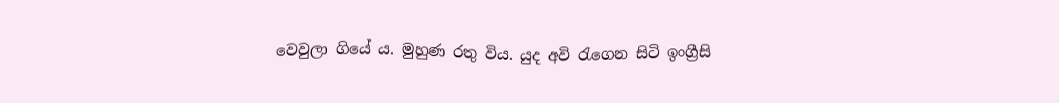වෙවුලා ගියේ ය. මුහුණ රතු විය. යුද අවි රැගෙන සිටි ඉංග්‍රීසි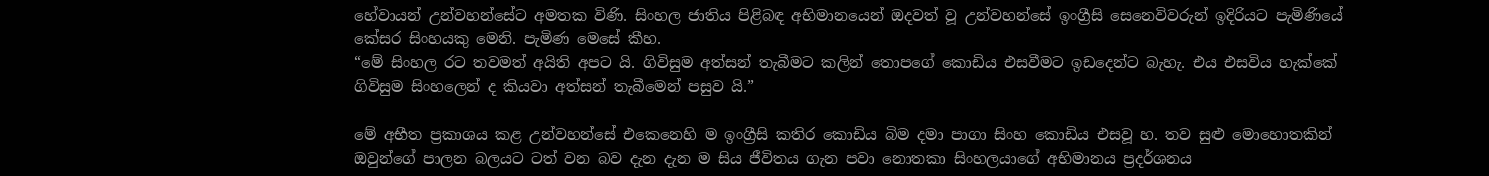හේවායන් උන්වහන්සේට අමතක විණි. සිංහල ජාතිය පිළිබඳ අභිමානයෙන් ඔදවත් වූ උන්වහන්සේ ඉංග්‍රීසි සෙනෙවිවරුන් ඉදිරියට පැමිණියේ කේසර සිංහයකු මෙනි. පැමිණ මෙසේ කීහ.
“මේ සිංහල රට තවමත් අයිති අපට යි. ගිවිසුම අත්සන් තැබීමට කලින් තොපගේ කොඩිය එසවීමට ඉඩදෙන්ට බැහැ. එය එසවිය හැක්කේ ගිවිසුම සිංහලෙන් ද කියවා අත්සන් තැබීමෙන් පසුව යි.”

මේ අභීත ප්‍රකාශය කළ උන්වහන්සේ එකෙනෙහි ම ඉංග්‍රීසි කතිර කොඩිය බිම දමා පාගා සිංහ කොඩිය එසවූ හ. තව සුළු මොහොතකින් ඔවුන්ගේ පාලන බලයට ටත් වන බව දැන දැන ම සිය ජීවිතය ගැන පවා නොතකා සිංහලයාගේ අභිමානය ප්‍රදර්ශනය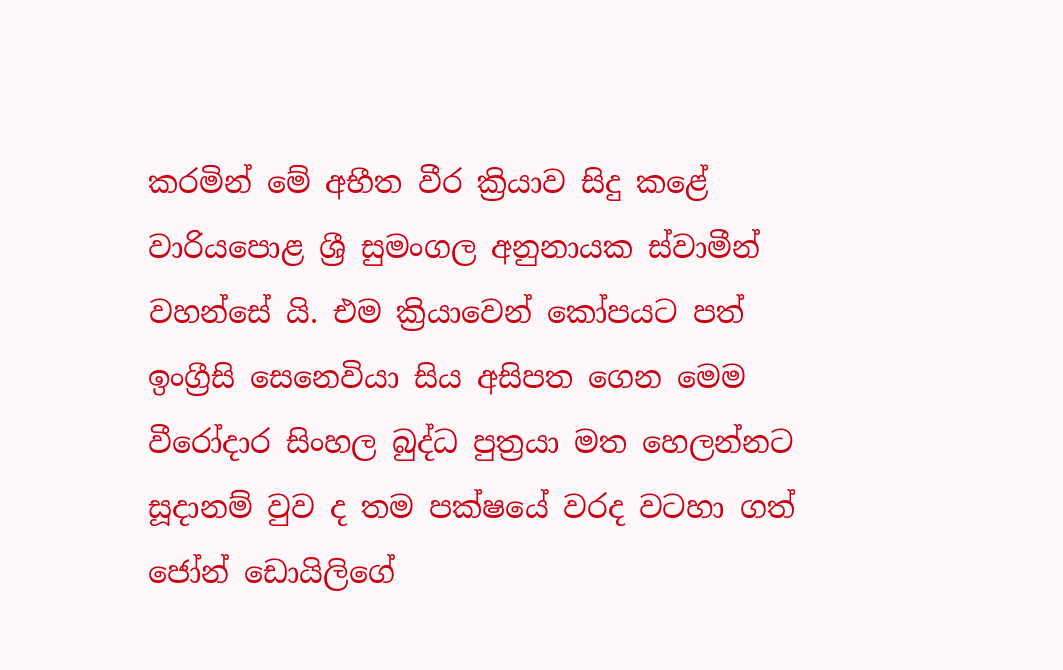කරමින් මේ අභීත වීර ක්‍රියාව සිදු කළේ වාරියපොළ ශ්‍රී සුමංගල අනුනායක ස්වාමීන් වහන්සේ යි. එම ක්‍රියාවෙන් කෝපයට පත් ඉංග්‍රීසි සෙනෙවියා සිය අසිපත ගෙන මෙම වීරෝදාර සිංහල බුද්ධ පුත්‍රයා මත හෙලන්නට සූදානම් වුව ද තම පක්ෂයේ වරද වටහා ගත් ජෝන් ඩොයිලිගේ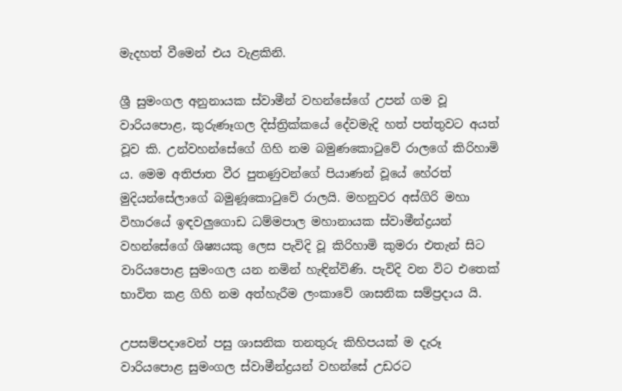මැදහත් වීමෙන් එය වැළකිනි.

ශ්‍රී සුමංගල අනුනායක ස්වාමීන් වහන්සේගේ උපන් ගම වූ වාරියපොළ, කුරුණෑගල දිස්ත්‍රික්කයේ දේවමැදි හත් පත්තුවට අයත් වූව කි. උන්වහන්සේගේ ගිහි නම බමුණකොටුවේ රාලගේ කිරිහාමි ය. මෙම අතිජාත වීර පුතණුවන්ගේ පියාණන් වූයේ හේරත් මුදියන්සේලාගේ බමුණූකොටුවේ රාලයි. මහනුවර අස්ගිරි මහා විහාරයේ ඉඳවලුගොඩ ධම්මපාල මහානායක ස්වාමීන්ද්‍රයන් වහන්සේගේ ශිෂ්‍යයකු ලෙස පැවිදි වූ කිරිහාමි කුමරා එතැන් සිට වාරියපොළ සුමංගල යන නමින් හැඳින්විණි. පැවිදි වන විට එතෙක් භාවිත කළ ගිහි නම අත්හැරීම ලංකාවේ ශාසනික සම්ප්‍රදාය යි.

උපසම්පදාවෙන් පසු ශාසනික තනතුරු කිහිපයක් ම දැරූ වාරියපොළ සුමංගල ස්වාමීන්ද්‍රයන් වහන්සේ උඩරට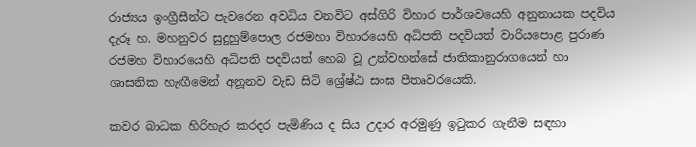රාජ්‍යය ඉංග්‍රීසීන්ට පැවරෙන අවධිය වනවිට අස්ගිරි විහාර පාර්ශවයෙහි අනුනායක පදවිය දැරූ හ. මහනුවර සුදුහුම්පොල රජමහා විහාරයෙහි අධිපති පදවියත් වාරියපොළ පුරාණ රජමහ විහාරයෙහි අධිපති පදවියත් හෙබ වූ උන්වහන්සේ ජාතිකානුරාගයෙන් හා ශාසනික හැඟීමෙන් අනූනව වැඩ සිටි ශ්‍රේෂ්ඨ සංඝ පීතෘවරයෙකි.

කවර බාධක හිරිහැර කරදර පැමිණිය ද සිය උදාර අරමුණු ඉටුකර ගැනීම සඳහා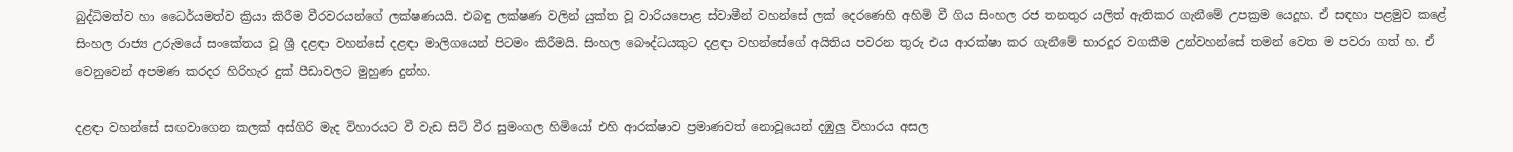බුද්ධිමත්ව හා ධෛර්යමත්ව ක්‍රියා කිරීම වීරවරයන්ගේ ලක්ෂණයයි. එබඳු ලක්ෂණ වලින් යුක්ත වූ වාරියපොළ ස්වාමීන් වහන්සේ ලක් දෙරණෙහි අහිමි වී ගිය සිංහල රජ තනතුර යලිත් ඇතිකර ගැනීමේ උපක්‍රම යෙදූහ. ඒ සඳහා පළමුව කළේ සිංහල රාජ්‍ය උරුමයේ සංකේතය වූ ශ්‍රී දළඳා වහන්සේ දළඳා මාලිගයෙන් පිටමං කිරීමයි. සිංහල බෞද්ධයකුට දළඳා වහන්සේගේ අයිතිය පවරන තුරු එය ආරක්ෂා කර ගැනීමේ භාරදූර වගකීම උන්වහන්සේ තමන් වෙත ම පවරා ගත් හ. ඒ වෙනුවෙන් අපමණ කරදර හිරිහැර දුක් පීඩාවලට මුහුණ දුන්හ.

දළඳා වහන්සේ සඟවාගෙන කලක් අස්ගිරි මැද විහාරයට වී වැඩ සිටි වීර සුමංගල හිමියෝ එහි ආරක්ෂාව ප්‍රමාණවත් නොවූයෙන් දඹුලු විහාරය අසල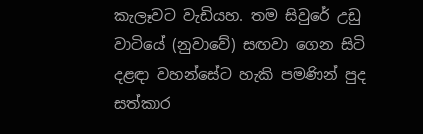කැලෑවට වැඩියහ. තම සිවුරේ උඩු වාටියේ (නුවාවේ) සඟවා ගෙන සිටි දළඳා වහන්සේට හැකි පමණින් පුද සත්කාර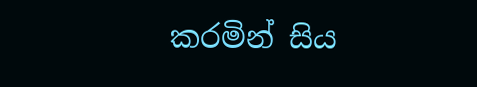කරමින් සිය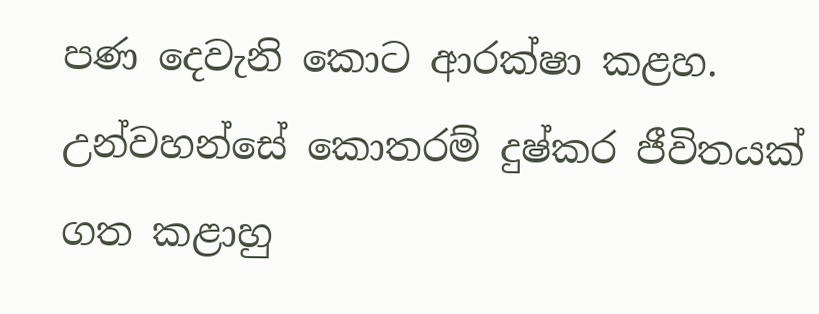පණ දෙවැනි කොට ආරක්ෂා කළහ. උන්වහන්සේ කොතරම් දුෂ්කර ජීවිතයක් ගත කළාහු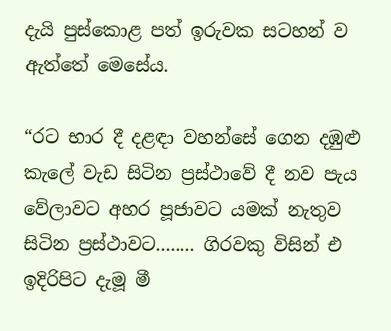දැයි පුස්කොළ පත් ඉරුවක සටහන් ව ඇත්තේ මෙසේය.

“රට භාර දී දළඳා වහන්සේ ගෙන දඹුළු කැලේ වැඩ සිටින ප්‍රස්ථාවේ දී නව පැය වේලාවට අහර පූජාවට යමක් නැතුව සිටින ප්‍රස්ථාවට........ ගිරවකු විසින් එ ඉදිරිපිට දැමූ මී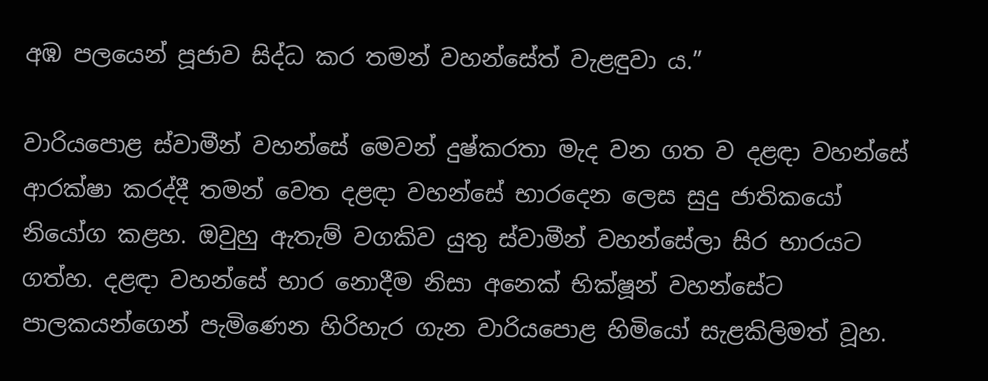අඹ පලයෙන් පූජාව සිද්ධ කර තමන් වහන්සේත් වැළඳුවා ය.”

වාරියපොළ ස්වාමීන් වහන්සේ මෙවන් දුෂ්කරතා මැද වන ගත ව දළඳා වහන්සේ ආරක්ෂා කරද්දී තමන් වෙත දළඳා වහන්සේ භාරදෙන ලෙස සුදු ජාතිකයෝ නියෝග කළහ. ඔවුහු ඇතැම් වගකිව යුතු ස්වාමීන් වහන්සේලා සිර භාරයට ගත්හ. දළඳ‍ා වහන්සේ භාර නොදීම නිසා අනෙක් භික්ෂූන් වහන්සේට පාලකයන්ගෙන් පැමිණෙන හිරිහැර ගැන වාරියපොළ හිමියෝ සැළකිලිමත් වූහ.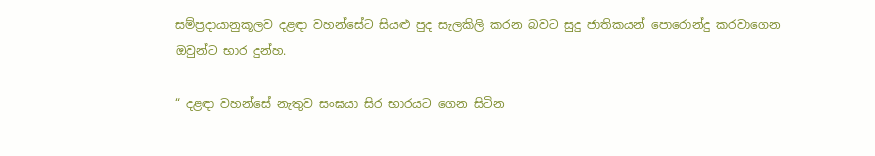සම්ප්‍රදායානුකූලව දළඳා වහන්සේට සියළු පුද සැලකිලි කරන බවට සුදු ජාතිකයන් පොරොන්දු කරවාගෙන ඔවුන්ට භාර දුන්හ.

“ දළඳා වහන්සේ නැතුව සංඝයා සිර භාරයට ගෙන සිටින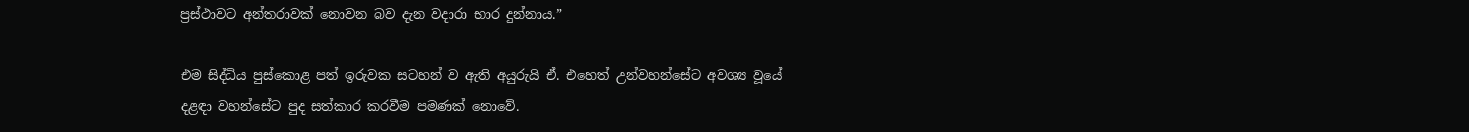ප්‍රස්ථාවට අන්තරාවක් නොවන බව දැන වදාරා භාර දුන්නාය.”

එම සිද්ධිය පුස්කොළ පත් ඉරුවක සටහන් ව ඇති අයුරුයි ඒ. එහෙත් උන්වහන්සේට අවශ්‍ය වූයේ දළඳා වහන්සේට පුද සත්කාර කරවීම පමණක් නොවේ.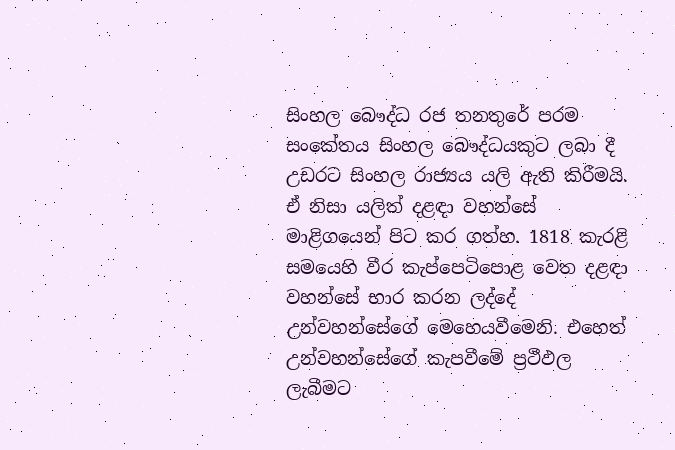සිංහල බෞද්ධ රජ තනතුරේ පරම සංකේතය සිංහල බෞද්ධයකුට ලබා දී උඩරට සිංහල රාජ්‍යය යලි ඇති කිරීමයි. ඒ නිසා යලිත් දළඳා වහන්සේ මාළිගයෙන් පිට කර ගත්හ. 1818 කැරළි සමයෙහි වීර කැප්පෙටිපොළ වෙත දළඳා වහන්සේ භාර කරන ලද්දේ උන්වහන්සේගේ මෙහෙයවීමෙනි. එහෙත් උන්වහන්සේගේ කැපවීමේ ප්‍රථීඵල ලැබීමට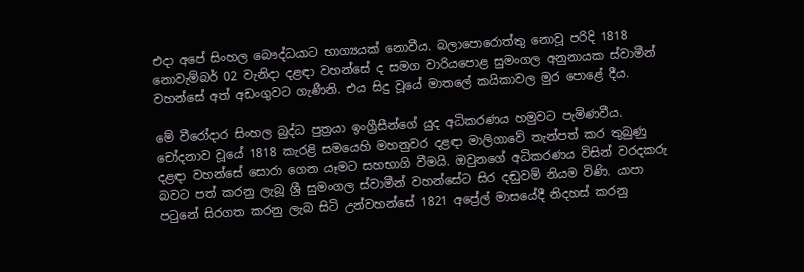එදා අපේ සිංහල බෞද්ධයාට භාග්‍යයක් නොවීය. බලාපොරොත්තු නොවූ පරිදි 1818 නොවැම්බර් 02 වැනිදා දළඳා වහන්සේ ද සමග වාරියපොළ සුමංගල අනුනායක ස්වාමීන් වහන්සේ අත් අඩංගුවට ගැණීනි. එය සිදු වූයේ මාතලේ කයිකාවල මුර පොළේ දීය.

මේ වීරෝදාර සිංහල බුද්ධ පුත්‍රයා ඉංග්‍රීසීන්ගේ යුද අධිකරණය හමුවට පැමිණවීය. චෝදනාව වූයේ 1818 කැරළි සමයෙහි මහනුවර දළඳා මාලිගාවේ තැන්පත් කර තුබුණු දළඳා වහන්සේ සොරා ගෙන යෑමට සහභාගි වීමයි. ඔවුනගේ අධිකරණය විසින් වරදකරු බවට පත් කරනු ලැබූ ශ්‍රී සුමංගල ස්වාමීන් වහන්සේට සිර දඬුවම් නියම විණි. යාපා පටුනේ සිරගත කරනු ලැබ සිටි උන්වහන්සේ 1821 අප්‍රේල් මාසයේදී නිදහස් කරනු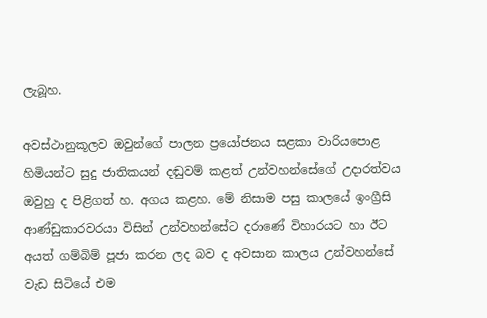ලැබූහ.

අවස්ථානුකූලව ඔවුන්ගේ පාලන ප්‍රයෝජනය සළකා වාරියපොළ හිමියන්ට සුදු ජාතිකයන් දඬුවම් කළත් උන්වහන්සේගේ උදාරත්වය ඔවුහු ද පිළිගත් හ. අගය කළහ. මේ නිසාම පසු කාලයේ ඉංග්‍රීසි ආණ්ඩුකාරවරයා විසින් උන්වහන්සේට දරාණේ විහාරයට හා ඊට අයත් ගම්බිම් පූජා කරන ලද බව ද අවසාන කාලය උන්වහන්සේ වැඩ සිටියේ එම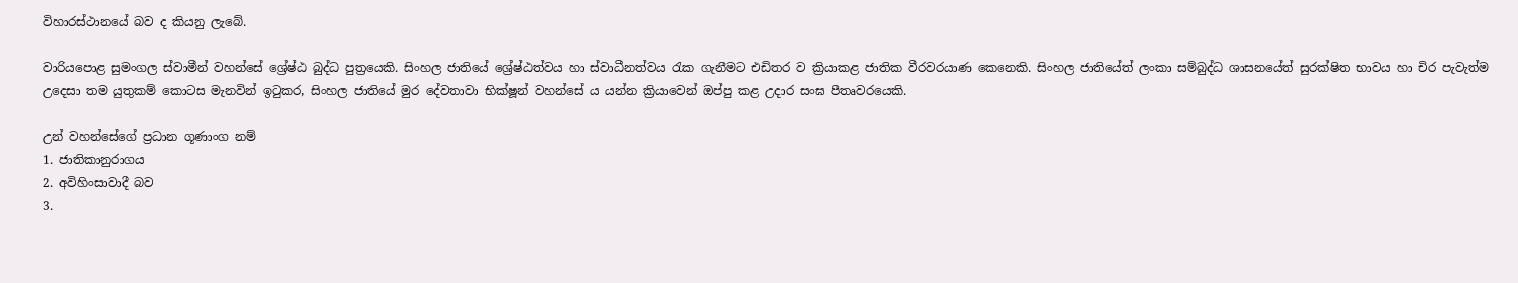විහාරස්ථානයේ බව ද කියනු ලැබේ.

වාරියපොළ සුමංගල ස්වාමීන් වහන්සේ ශ්‍රේෂ්ඨ බුද්ධ පුත්‍රයෙකි. සිංහල ජාතියේ ශ්‍රේෂ්ඨත්වය හා ස්වාධීනත්වය රැක ගැනීමට එඩිතර ව ක්‍රියාකළ ජාතික වීරවරයාණ කෙනෙකි. සිංහල ජාතියේත් ලංකා සම්බුද්ධ ශාසනයේත් සුරක්ෂිත භාවය හා චිර පැවැත්ම උදෙසා තම යුතුකම් කොටස මැනවින් ඉටුකර, සිංහල ජාතියේ මුර දේවතාවා භික්ෂූන් වහන්සේ ය යන්න ක්‍රියාවෙන් ඔප්පු කළ උදාර සංඝ පීතෘවරයෙකි.

උන් වහන්සේගේ ප්‍රධාන ගූණාංග නම්
1. ජාතිකානුරාගය
2. අවිහිංසාවාදී බව
3.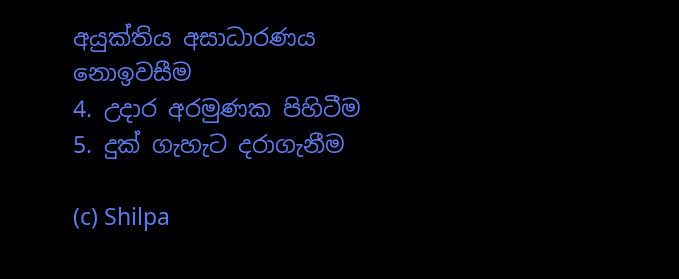අයුක්තිය අසාධාරණය නොඉවසීම
4. උදාර අරමුණක පිහිටීම
5. දුක් ගැහැට දරාගැනීම

(c) Shilpa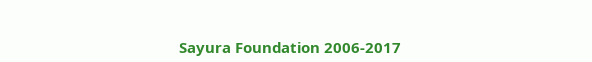Sayura Foundation 2006-2017